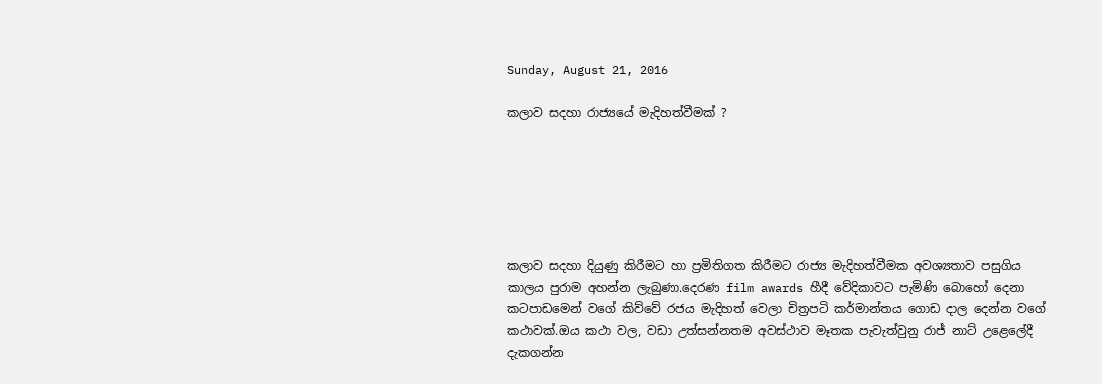Sunday, August 21, 2016

කලාව සදහා රාජ්‍යයේ මැදිහත්වීමක් ?






කලාව සදහා දියුණු කිරීමට හා ප්‍රමිතිගත කිරීමට රාජ්‍ය මැදිහත්වීමක අවශ්‍යතාව පසුගිය කාලය පුරාම අහන්න ලැබුණා.දෙරණ film awards හීදී වේදිකාවට පැමිණි බොහෝ දෙනා කටපාඩමෙන් වගේ කිව්වේ රජය මැදිහත් වෙලා චිත්‍රපටි කර්මාන්තය ගොඩ දාල දෙන්න වගේ කථාවක්.ඔය කථා වල, වඩා උත්සන්නතම අවස්ථාව මෑතක පැවැත්වුනු රාජ් නාට් උළෙලේදී දැකගන්න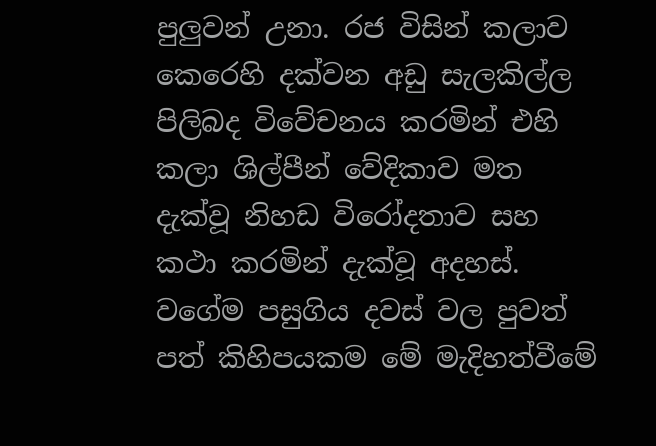පුලුවන් උනා. රජ විසින් කලාව කෙරෙහි දක්වන අඩු සැලකිල්ල පිලිබද විවේචනය කරමින් එහි කලා ශිල්පීන් වේදිකාව මත දැක්වූ නිහඩ විරෝදතාව සහ කථා කරමින් දැක්වූ අදහස්. වගේම පසුගිය දවස් වල පුවත් පත් කිහිපයකම මේ මැදිහත්වීමේ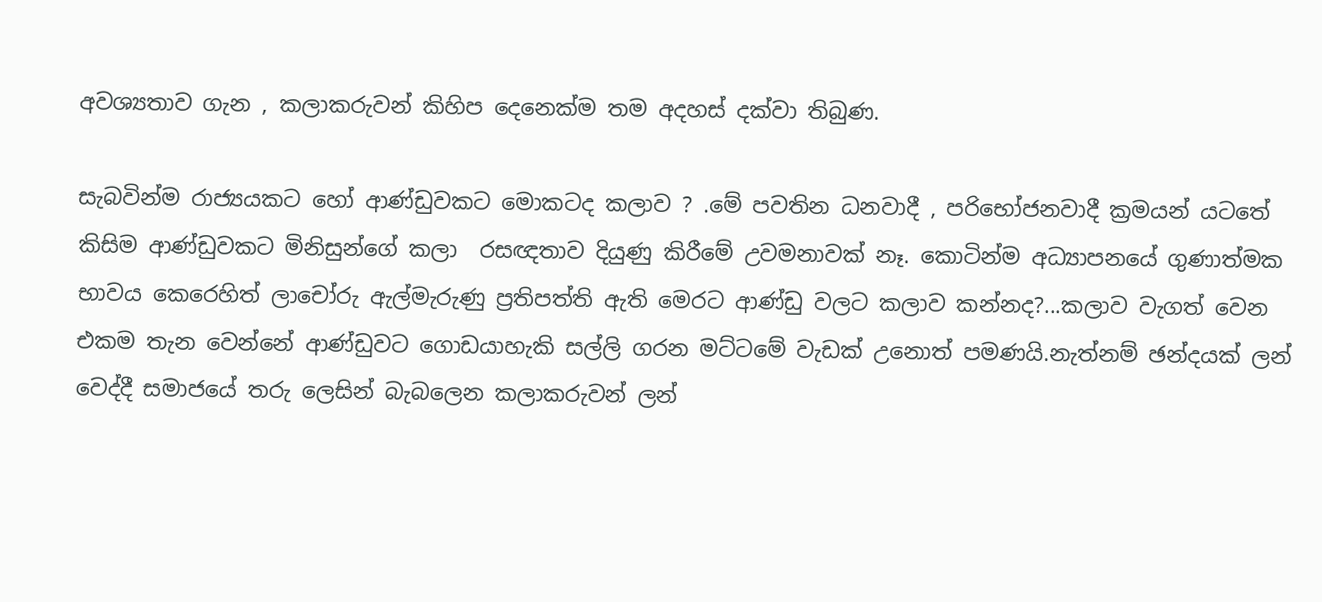අවශ්‍යතාව ගැන , කලාකරුවන් කිහිප දෙනෙක්ම තම අදහස් දක්වා තිබුණ.

සැබවින්ම රාජ්‍යයකට හෝ ආණ්ඩුවකට මොකටද කලාව ? .මේ පවතින ධනවාදී , පරිභෝජනවාදී ක්‍රමයන් යටතේ කිසිම ආණ්ඩුවකට මිනිසුන්ගේ කලා  රසඥතාව දියුණු කිරීමේ උවමනාවක් නෑ. කොටින්ම අධ්‍යාපනයේ ගුණාත්මක භාවය කෙරෙහිත් ලාචෝරු ඇල්මැරුණු ප්‍රතිපත්ති ඇති මෙරට ආණ්ඩු වලට කලාව කන්නද?...කලාව වැගත් වෙන එකම තැන වෙන්නේ ආණ්ඩුවට ගොඩයාහැකි සල්ලි ගරන මට්ටමේ වැඩක් උනොත් පමණයි.නැත්නම් ඡන්දයක් ලන් වෙද්දී සමාජයේ තරු ලෙසින් බැබලෙන කලාකරුවන් ලන්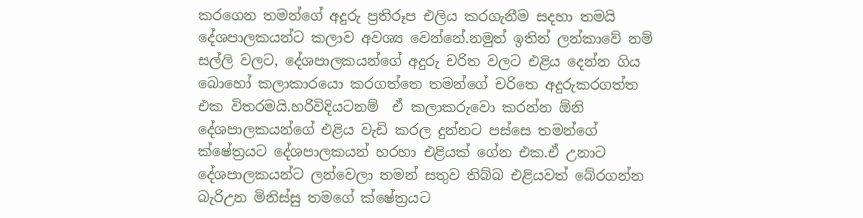කරගෙන තමන්ගේ අදුරු ප්‍රතිරූප එලිය කරගැනීම සදහා තමයි දේශපාලකයන්ට කලාව අවශ්‍ය වෙන්නේ.නමුත් ඉතින් ලන්කාවේ නම් සල්ලි වලට, දේශපාලකයන්ගේ අදුරු චරිත වලට එළිය දෙන්න ගිය බොහෝ කලාකාරයො කරගත්තෙ තමන්ගේ චරිතෙ අදුරුකරගත්ත එක විතරමයි.හරිවිදියටනම්  ඒ කලාකරුවො කරන්න ඕනි දේශපාලකයන්ගේ එළිය වැඩි කරල දුන්නට පස්සෙ තමන්ගේ ක්ෂේත්‍රයට දේශපාලකයන් හරහා එළියක් ගේන එක.ඒ උනාට දේශපාලකයන්ට ලන්වෙලා තමන් සතුව තිබ්බ එළියවත් බේරගන්න බැරිඋන මිනිස්සු තමගේ ක්ෂේත්‍රයට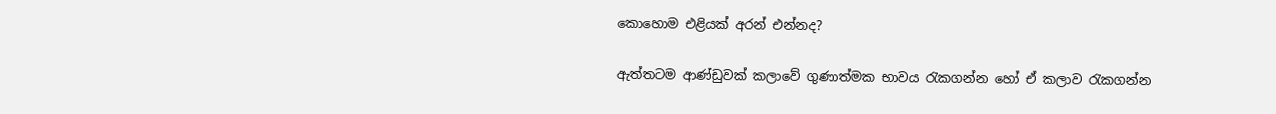කොහොම එළියක් අරන් එන්නද?

ඇත්තටම ආණ්ඩුවක් කලාවේ ගුණාත්මක භාවය රැකගන්න හෝ ඒ කලාව රැකගන්න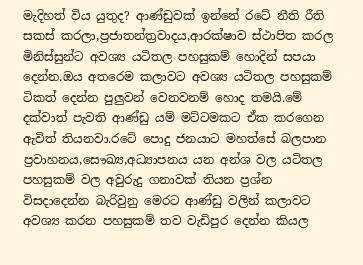මැදිහත් විය යුතුද? ආණ්ඩුවක් ඉන්නේ රටේ නීති රීති සකස් කරලා,ප්‍රජාතන්ත්‍රවාදය,ආරක්ෂාව ස්ථාපිත කරල මිනිස්සුන්ට අවශ්‍ය යටිතල පහසුකම් හොදින් සපයා දෙන්න.ඔය අතරෙම කලාවට අවශ්‍ය යටිතල පහසුකම් ටිකත් දෙන්න පුලුවන් වෙනවනම් හොද තමයි.මේ දක්වාත් පැවති ආණ්ඩු යම් මට්ටමකට ඒක කරගෙන ඇවිත් තියනවා.රටේ පොදු ජනයාට මහත්සේ බලපාන ප්‍රවාහනය,සෞඛ්‍ය,අධ්‍යාපනය යන අන්ශ වල යටිතල පහසුකම් වල අවුරුදු ගනාවක් තියන ප්‍රශ්න විසදාදෙන්න බැරිවුනු මෙරට ආණ්ඩු වලින් කලාවට අවශ්‍ය කරන පහසුකම් තව වැඩිපුර දෙන්න කියල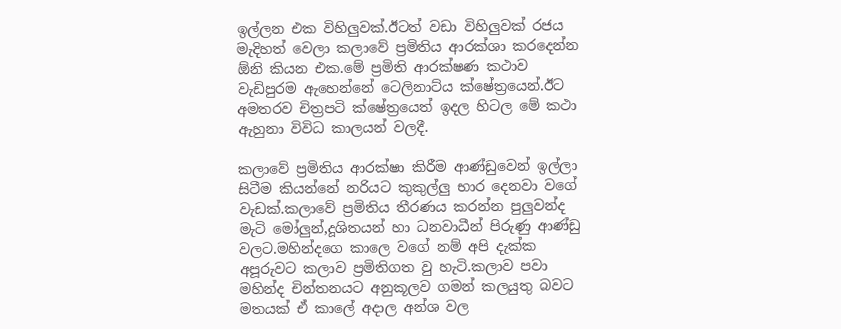ඉල්ලන එක විහිලුවක්.ඊටත් වඩා විහිලුවක් රජය මැදිහත් වෙලා කලාවේ ප්‍රමිතිය ආරක්ශා කරදෙන්න ඕනි කියන එක.මේ ප්‍රමිති ආරක්ෂණ කථාව වැඩිපුරම ඇහෙන්නේ ටෙලිනාට්ය ක්ෂේත්‍රයෙන්.ඊට අමතරව චිත්‍රපටි ක්ෂේත්‍රයෙත් ඉදල හිටල මේ කථා ඇහුනා විවිධ කාලයන් වලදී.

කලාවේ ප්‍රමිතිය ආරක්ෂා කිරීම ආණ්ඩුවෙන් ඉල්ලා සිටීම කියන්නේ නරියට කුකුල්ලු භාර දෙනවා වගේ වැඩක්.කලාවේ ප්‍රමිතිය තීරණය කරන්න පුලුවන්ද මැටි මෝලුන්,දූශිතයන් හා ධනවාධීන් පිරුණු ආණ්ඩු වලට.මහින්දගෙ කාලෙ වගේ නම් අපි දැක්ක අපූරුවට කලාව ප්‍රමිතිගත වු හැටි.කලාව පවා මහින්ද චින්තනයට අනුකූලව ගමන් කලයුතු බවට මතයක් ඒ කාලේ අදාල අන්ශ වල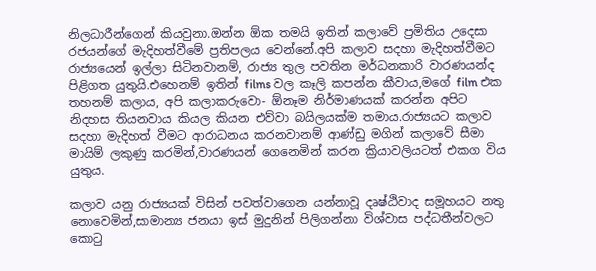නිලධාරීන්ගෙන් කියවුනා.ඔන්න ඕක තමයි ඉතින් කලාවේ ප්‍රමිතිය උදෙසා රජයන්ගේ මැදිහත්වීමේ ප්‍රතිපලය වෙන්නේ.අපි කලාව සදහා මැදිහත්වීමට රාජ්‍යයෙන් ඉල්ලා සිටිනවානම්, රාජ්‍ය තුල පවතින මර්ධනකාරි වාරණයන්ද පිළිගත යුතුයි.එහෙනම් ඉතින් films වල කෑලි කපන්න කීවාය,මගේ film එක තහනම් කලාය, අපි කලාකරුවො- ඕනෑම නිර්මාණයක් කරන්න අපිට නිදහස තියනවාය කියල කියන එව්වා බයිලයක්ම තමාය.රාජ්‍යයට කලාව සදහා මැදිහත් වීමට ආරාධනය කරනවානම් ආණ්ඩු මගින් කලාවේ සීමා මායිම් ලකුණු කරමින්,වාරණයන් ගෙනෙමින් කරන ක්‍රියාවලියටත් එකග විය යුතුය.

කලාව යනු රාජ්‍යයක් විසින් පවත්වාගෙන යන්නාවූ දෘෂ්ඨිවාද සමූහයට නතු නොවෙමින්,සාමාන්‍ය ජනයා ඉස් මුදුනින් පිලිගන්නා විශ්වාස පද්ධතීන්වලට කොටු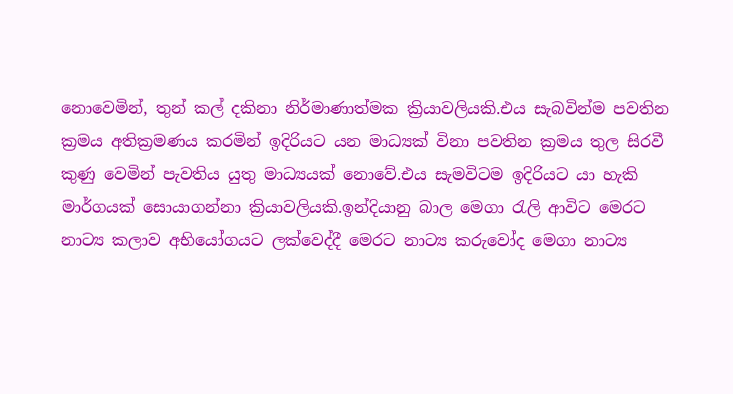නොවෙමින්, තුන් කල් දකිනා නිර්මාණාත්මක ක්‍රියාවලියකි.එය සැබවින්ම පවතින ක්‍රමය අතික්‍රමණය කරමින් ඉදිරියට යන මාධ්‍යක් විනා පවතින ක්‍රමය තුල සිරවී කුණු වෙමින් පැවතිය යුතු මාධ්‍යයක් නොවේ.එය සැමවිටම ඉදිරියට යා හැකි මාර්ගයක් සොයාගන්නා ක්‍රියාවලියකි.ඉන්දියානු බාල මෙගා රැලි ආවිට මෙරට නාට්‍ය කලාව අභියෝගයට ලක්වෙද්දී මෙරට නාට්‍ය කරුවෝද මෙගා නාට්‍ය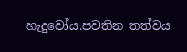හැදුවෝය.පවතින තත්වය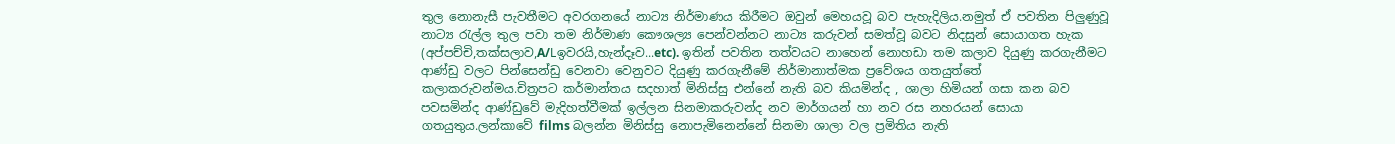තුල නොනැසී පැවතීමට අවරගනයේ නාට්‍ය නිර්මාණය කිරීමට ඔවුන් මෙහයවූ බව පැහැදිලිය.නමුත් ඒ පවතින පිලුණුවූ නාට්‍ය රැල්ල තුල පවා තම නිර්මාණ කෞශල්‍ය පෙන්වන්නට නාට්‍ය කරුවන් සමත්වූ බවට නිදසුන් සොයාගත හැක (අප්පච්චි,තක්සලාව,A/Lඉවරයි,හැන්දෑව...etc). ඉතින් පවතින තත්වයට නාහෙන් නොහඩා තම කලාව දියුණු කරගැනීමට ආණ්ඩු වලට පින්සෙන්ඩු වෙනවා වෙනුවට දියුණු කරගැනීමේ නිර්මානාත්මක ප්‍රවේශය ගතයුත්තේ කලාකරුවන්මය.චිත්‍රපට කර්මාන්තය සදහාත් මිනිස්සු එන්නේ නැති බව කියමින්ද , ශාලා හිමියන් ගසා කන බව පවසමින්ද ආණ්ඩුවේ මැදිහත්වීමක් ඉල්ලන සිනමාකරුවන්ද නව මාර්ගයන් හා නව රස නහරයන් සොයා ගතයුතුය.ලන්කාවේ films බලන්න මිනිස්සු නොපැමිනෙන්නේ සිනමා ශාලා වල ප්‍රමිතිය නැති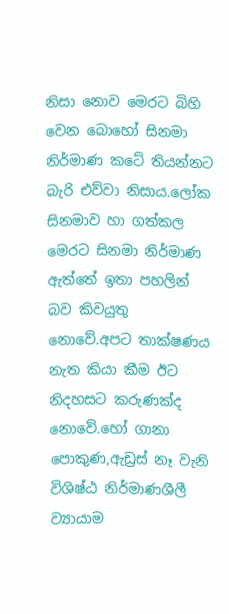නිසා නොව මෙරට බිහි වෙන බොහෝ සිනමා නිර්මාණ කටේ තියන්නට බැරි එව්වා නිසාය.ලෝක සිනමාව හා ගත්කල මෙරට සිනමා නිර්මාණ ඇත්තේ ඉතා පහලින් බව කිවයුතු නොවේ.අපට තාක්ෂණය නැත කියා කීම ඊට නිදහසට කරුණක්ද නොවේ.හෝ ගානා පොකුණ,ඇඩ්‍රස් නෑ වැනි විශිෂ්ඨ නිර්මාණශීලී ව්‍යායාම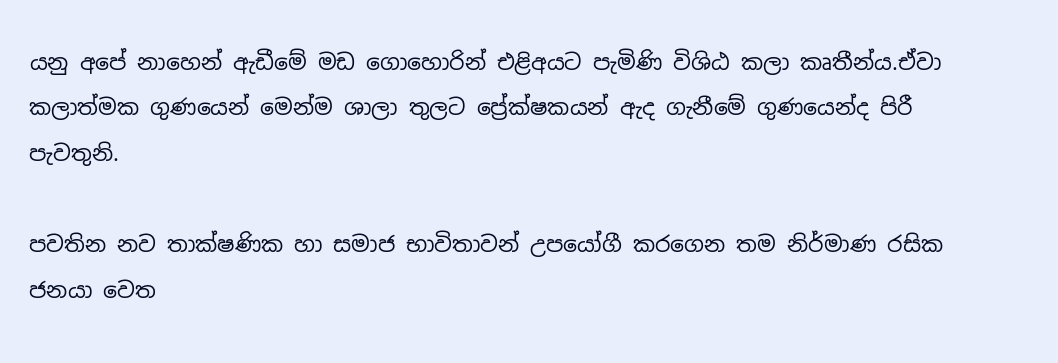යනු අපේ නාහෙන් ඇඩීමේ මඩ ගොහොරින් එළිඅයට පැමිණි විශිඨ කලා කෘතීන්ය.ඒවා කලාත්මක ගුණයෙන් මෙන්ම ශාලා තුලට ප්‍රේක්ෂකයන් ඇද ගැනීමේ ගුණයෙන්ද පිරී පැවතුනි.

පවතින නව තාක්ෂණික හා සමාජ භාවිතාවන් උපයෝගී කරගෙන තම නිර්මාණ රසික ජනයා වෙත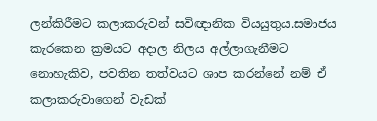ලන්කිරීමට කලාකරුවන් සවිඥානික වියයුතුය.සමාජය කැරකෙන ක්‍රමයට අදාල නිලය අල්ලාගැනීමට නොහැකිව, පවතින තත්වයට ශාප කරන්නේ නම් ඒ කලාකරුවාගෙන් වැඩක්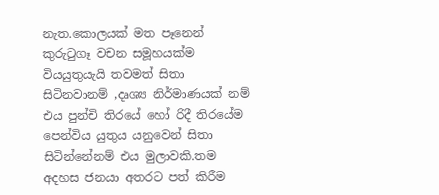නැත.කොලයක් මත පෑනෙන් කුරුටුගෑ වචන සමූහයක්ම වියයුතුයැයි තවමත් සිතා සිටිනවානම් ,දෘශ්‍ය නිර්මාණයක් නම් එය පුන්චි තිරයේ හෝ රිදී තිරයේම පෙන්විය යුතුය යනුවෙන් සිතා සිටින්නේනම් එය මුලාවකි.තම අදහස ජනයා අතරට පත් කිරීම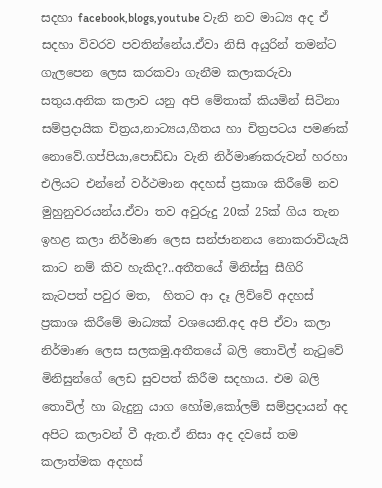සදහා facebook,blogs,youtube වැනි නව මාධ්‍ය අද ඒ සදහා විවරව පවතින්නේය.ඒවා නිසි අයුරින් තමන්ට ගැලපෙන ලෙස කරකවා ගැනීම කලාකරුවා සතුය.අනික කලාව යනු අපි මේතාක් කියමින් සිටිනා සම්ප්‍රදායික චිත්‍රය,නාට්‍යය,ගීතය හා චිත්‍රපටය පමණක් නොවේ.ගප්පියා,පොඩ්ඩා වැනි නිර්මාණකරුවන් හරහා එලියට එන්නේ වර්ථමාන අදහස් ප්‍රකාශ කිරීමේ නව මුහුනුවරයන්ය.ඒවා තව අවුරුදු 20ක් 25ක් ගිය තැන ඉහළ කලා නිර්මාණ ලෙස සන්ජානනය නොකරාවියැයි කාට නම් කිව හැකිද?..අතීතයේ මිනිස්සු සීගිරි කැටපත් පවුර මත,  හිතට ආ දෑ ලිව්වේ අදහස් ප්‍රකාශ කිරීමේ මාධ්‍යක් වශයෙනි.අද අපි ඒවා කලා නිර්මාණ ලෙස සලකමු.අතීතයේ බලි තොවිල් නැටුවේ මිනිසුන්ගේ ලෙඩ සුවපත් කිරීම සදහාය. එම බලි තොවිල් හා බැදුනු යාග හෝම,කෝලම් සම්ප්‍රදායන් අද අපිට කලාවන් වී ඇත.ඒ නිසා අද දවසේ තම කලාත්මක අදහස්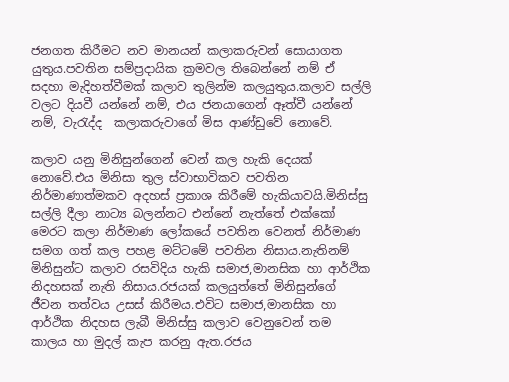ජනගත කිරීමට නව මානයන් කලාකරුවන් සොයාගත යුතුය.පවතින සම්ප්‍රදායික ක්‍රමවල තිබෙන්නේ නම් ඒ සදහා මැදිහත්වීමක් කලාව තුලින්ම කලයුතුය.කලාව සල්ලි වලට දියවී යන්නේ නම්, එය ජනයාගෙන් ඈත්වී යන්නේ නම්, වැරැද්ද  කලාකරුවාගේ මිස ආණ්ඩුවේ නොවේ.

කලාව යනු මිනිසුන්ගෙන් වෙන් කල හැකි දෙයක් නොවේ.එය මිනිසා තුල ස්වාභාවිකව පවතින නිර්මාණාත්මකව අදහස් ප්‍රකාශ කිරීමේ හැකියාවයි.මිනිස්සු සල්ලි දීලා නාට්‍ය බලන්නට එන්නේ නැත්තේ එක්කෝ මෙරට කලා නිර්මාණ ලෝකයේ පවතින වෙනත් නිර්මාණ සමග ගත් කල පහළ මට්ටමේ පවතින නිසාය.නැතිනම් මිනිසුන්ට කලාව රසවිදිය හැකි සමාජ,මානසික හා ආර්ථික නිදහසක් නැති නිසාය.රජයක් කලයුත්තේ මිනිසුන්ගේ ජීවන තත්වය උසස් කිරීමය.එවිට සමාජ,මානසික හා ආර්ථික නිදහස ලැබී මිනිස්සු කලාව වෙනුවෙන් තම කාලය හා මුදල් කැප කරනු ඇත.රජය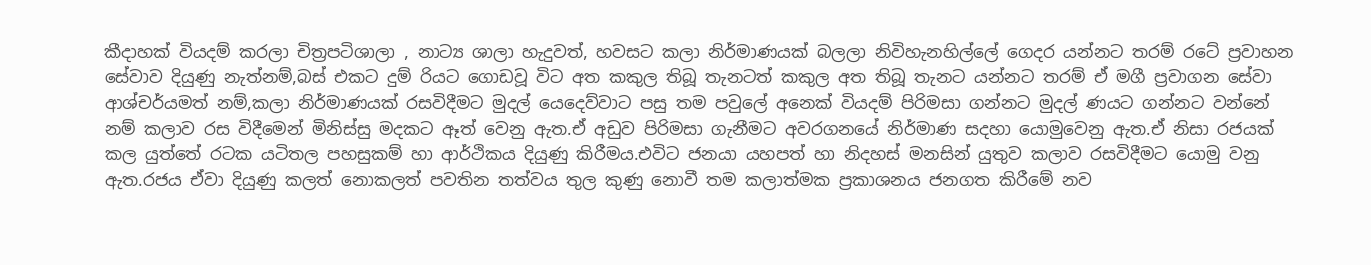කීදාහක් වියදම් කරලා චිත්‍රපටිශාලා , නාට්‍ය ශාලා හැදුවත්, හවසට කලා නිර්මාණයක් බලලා නිවිහැනහිල්ලේ ගෙදර යන්නට තරම් රටේ ප්‍රවාහන සේවාව දියුණු නැත්නම්,බස් එකට දුම් රියට ගොඩවූ විට අත කකුල තිබූ තැනටත් කකුල අත තිබූ තැනට යන්නට තරම් ඒ මගී ප්‍රවාගන සේවා ආශ්චර්යමත් නම්,කලා නිර්මාණයක් රසවිදීමට මුදල් යෙදෙව්වාට පසු තම පවුලේ අනෙක් වියදම් පිරිමසා ගන්නට මුදල් ණයට ගන්නට වන්නේ නම් කලාව රස විදීමෙන් මිනිස්සු මදකට ඈත් වෙනු ඇත.ඒ අඩුව පිරිමසා ගැනීමට අවරගනයේ නිර්මාණ සදහා යොමුවෙනු ඇත.ඒ නිසා රජයක් කල යුත්තේ රටක යටිතල පහසුකම් හා ආර්ථිකය දියුණු කිරීමය.එවිට ජනයා යහපත් හා නිදහස් මනසින් යුතුව කලාව රසවිදීමට යොමු වනු ඇත.රජය ඒවා දියුණු කලත් නොකලත් පවතින තත්වය තුල කුණු නොවී තම කලාත්මක ප්‍රකාශනය ජනගත කිරීමේ නව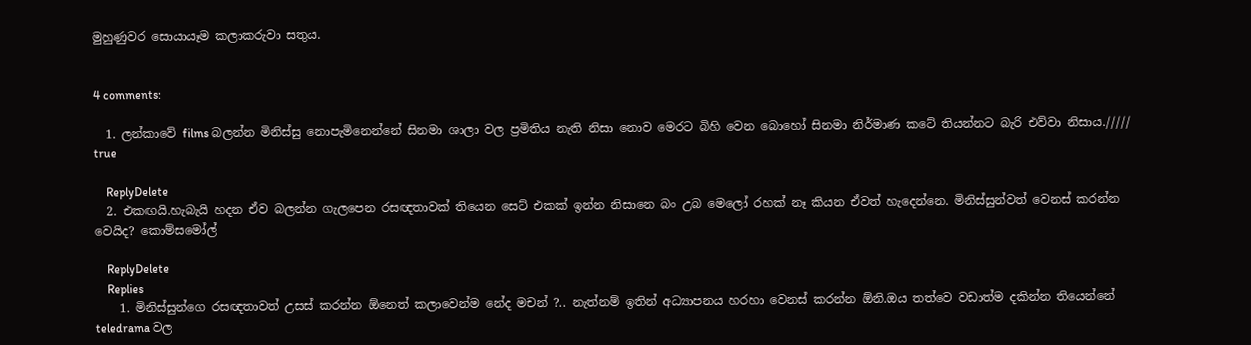මුහුණුවර සොයායෑම කලාකරුවා සතුය.


4 comments:

  1. ලන්කාවේ films බලන්න මිනිස්සු නොපැමිනෙන්නේ සිනමා ශාලා වල ප්‍රමිතිය නැති නිසා නොව මෙරට බිහි වෙන බොහෝ සිනමා නිර්මාණ කටේ තියන්නට බැරි එව්වා නිසාය.///// true

    ReplyDelete
  2. එකඟයි.හැබැයි හදන ඒව බලන්න ගැලපෙන රසඥතාවක් තියෙන සෙට් එකක් ඉන්න නිසානෙ බං උබ මෙලෝ රහක් නෑ කියන ඒවත් හැදෙන්නෙ. මිනිස්සුන්වත් වෙනස් කරන්න වෙයිද? කොම්සමෝල්

    ReplyDelete
    Replies
    1. මිනිස්සුන්ගෙ රසඥතාවත් උසස් කරන්න ඕනෙත් කලාවෙන්ම නේද මචන් ?.. නැත්නම් ඉතින් අධ්‍යාපනය හරහා වෙනස් කරන්න ඕනි.ඔය තත්වෙ වඩාත්ම දකින්න තියෙන්නේ teledrama වල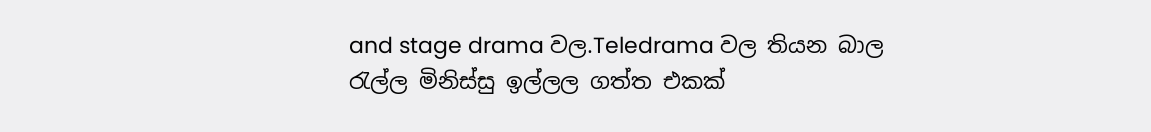and stage drama වල.Teledrama වල තියන බාල රැල්ල මිනිස්සු ඉල්ලල ගත්ත එකක්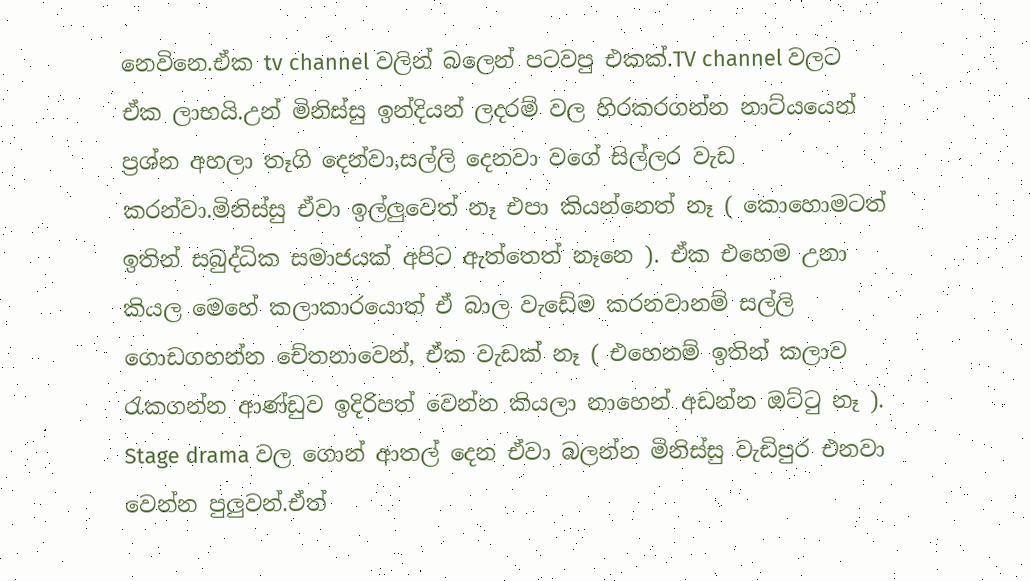නෙවිනෙ.ඒක tv channel වලින් බලෙන් පටවපු එකක්.TV channel වලට ඒක ලාභයි.උන් මිනිස්සු ඉන්දියන් ලදරම් වල හිරකරගන්න නාට්යයෙන් ප්‍රශ්න අහලා තෑගි දෙන්වා,සල්ලි දෙනවා වගේ සිල්ලර වැඩ කරන්වා.මිනිස්සු ඒවා ඉල්ලුවෙත් නෑ එපා කියන්නෙත් නෑ ( කොහොමටත් ඉතින් සබුද්ධික සමාජයක් අපිට ඇත්තෙත් නෑනෙ ). ඒක එහෙම උනා කියල මෙහේ කලාකාරයොත් ඒ බාල වැඩේම කරනවානම් සල්ලි ගොඩගහන්න චේතනාවෙන්, ඒක වැඩක් නෑ ( එහෙනම් ඉතින් කලාව රැකගන්න ආණ්ඩුව ඉදිරිපත් වෙන්න කියලා නාහෙන් අඩන්න ඔට්ටු නෑ ). Stage drama වල ගොන් ආතල් දෙන ඒවා බලන්න මිනිස්සු වැඩිපුර එනවා වෙන්න පුලුවන්.ඒත්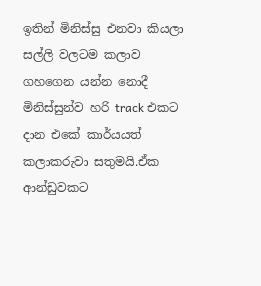ඉතින් මිනිස්සු එනවා කියලා සල්ලි වලටම කලාව ගහගෙන යන්න නොදී මිනිස්සුන්ව හරි track එකට දාන එකේ කාර්යයත් කලාකරුවා සතුමයි.ඒක ආන්ඩුවකට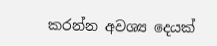කරන්න අවශ්‍ය දෙයක්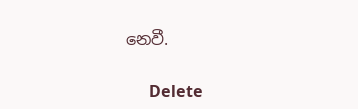නෙවී.

      Delete